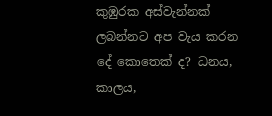කුඹුරක අස්වැන්නක් ලබන්නට අප වැය කරන දේ කොතෙක් ද? ධනය, කාලය,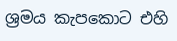ශ්‍රමය කැපකොට එහි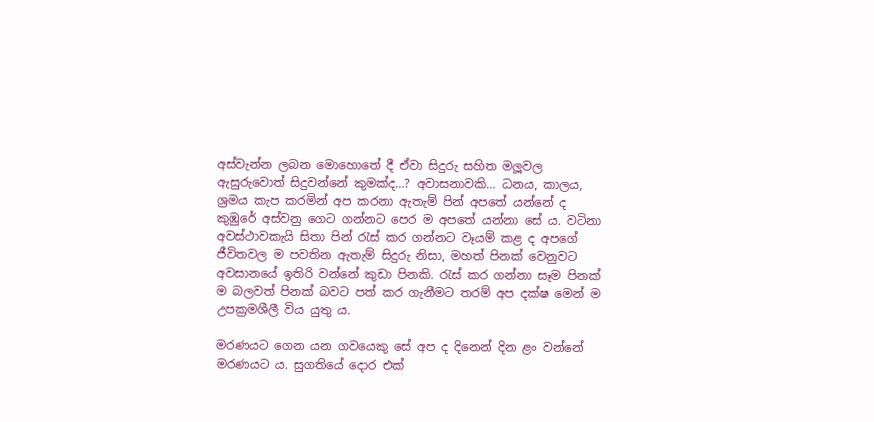අස්වැන්න ලබන මොහොතේ දී ඒවා සිදුරු සහිත මලූවල ඇසුරුවොත් සිදුවන්නේ කුමක්ද…? අවාසනාවකි… ධනය, කාලය, ශ්‍රමය කැප කරමින් අප කරනා ඇතැම් පින් අපතේ යන්නේ ද කුඹුරේ අස්වනු ගෙට ගන්නට පෙර ම අපතේ යන්නා සේ ය. වටිනා අවස්ථාවකැයි සිතා පින් රැස් කර ගන්නට වෑයම් කළ ද අපගේ ජීවිතවල ම පවතින ඇතැම් සිදුරු නිසා, මහත් පිනක් වෙනුවට අවසානයේ ඉතිරි වන්නේ කුඩා පිනකි. රැස් කර ගන්නා සෑම පිනක් ම බලවත් පිනක් බවට පත් කර ගැනීමට තරම් අප දක්ෂ මෙන් ම උපක්‍රමශීලී විය යුතු ය.

මරණයට ගෙන යන ගවයෙකු සේ අප ද දිනෙන් දින ළං වන්නේ මරණයට ය. සුගතියේ දොර එක්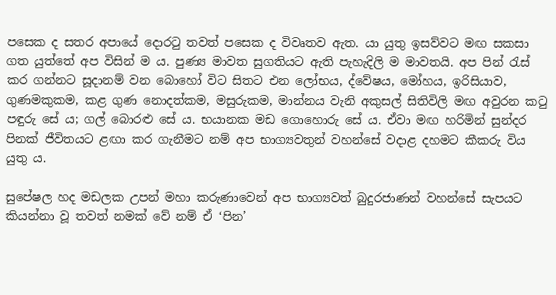පසෙක ද සතර අපායේ දොරටු තවත් පසෙක ද විවෘතව ඇත. යා යුතු ඉසව්වට මඟ සකසා ගත යුත්තේ අප විසින් ම ය. පුණ්‍ය මාවත සුගතියට ඇති පැහැදිලි ම මාවතයි. අප පින් රැස් කර ගන්නට සූදානම් වන බොහෝ විට සිතට එන ලෝභය, ද්වේෂය, මෝහය, ඉරිසියාව, ගුණමකුකම, කළ ගුණ නොදත්කම, මසුරුකම, මාන්නය වැනි අකුසල් සිතිවිලි මඟ අවුරන කටු පඳුරු සේ ය; ගල් බොරළු සේ ය. භයානක මඩ ගොහොරු සේ ය. ඒවා මඟ හරිමින් සුන්දර පිනක් ජීවිතයට ළඟා කර ගැනීමට නම් අප භාග්‍යවතුන් වහන්සේ වදාළ දහමට කීකරු විය යුතු ය.

සුපේෂල හද මඩලක උපන් මහා කරුණාවෙන් අප භාග්‍යවත් බුදුරජාණන් වහන්සේ සැපයට කියන්නා වූ තවත් නමක් වේ නම් ඒ ‘පින’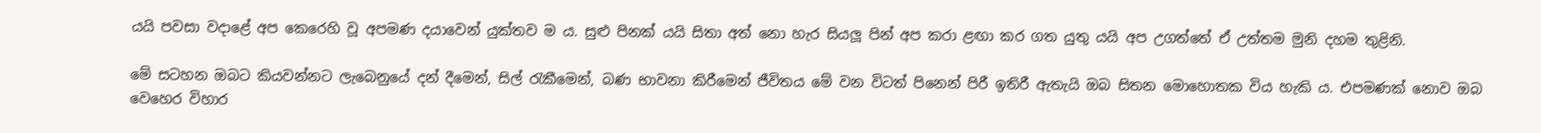යයි පවසා වදාළේ අප කෙරෙහි වූ අපමණ දයාවෙන් යුක්තව ම ය. සුළු පිනක් යයි සිතා අත් නො හැර සියලූ පින් අප කරා ළඟා කර ගත යුතු යයි අප උගත්තේ ඒ උත්තම මුනි දහම තුළිනි.

මේ සටහන ඔබට කියවන්නට ලැබෙනුයේ දන් දීමෙන්, සිල් රැකීමෙන්, බණ භාවනා කිරීමෙන් ජීවිතය මේ වන විටත් පිනෙන් පිරී ඉතිරී ඇතැයි ඔබ සිතන මොහොතක විය හැකි ය. එපමණක් නොව ඔබ වෙහෙර විහාර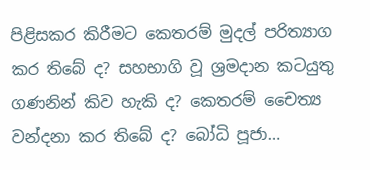පිළිසකර කිරීමට කෙතරම් මුදල් පරිත්‍යාග කර තිබේ ද? සහභාගි වූ ශ්‍රමදාන කටයුතු ගණනින් කිව හැකි ද? කෙතරම් චෛත්‍ය වන්දනා කර තිබේ ද? බෝධි පූජා…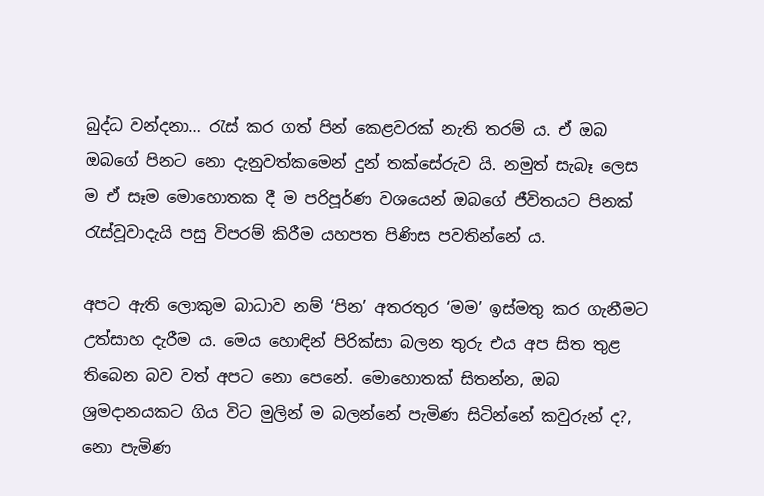බුද්ධ වන්දනා… රැස් කර ගත් පින් කෙළවරක් නැති තරම් ය. ඒ ඔබ ඔබගේ පිනට නො දැනුවත්කමෙන් දුන් තක්සේරුව යි. නමුත් සැබෑ ලෙස ම ඒ සෑම මොහොතක දී ම පරිපූර්ණ වශයෙන් ඔබගේ ජීවිතයට පිනක් රැස්වූවාදැයි පසු විපරම් කිරීම යහපත පිණිස පවතින්නේ ය.

අපට ඇති ලොකුම බාධාව නම් ‘පින’ අතරතුර ‘මම’ ඉස්මතු කර ගැනීමට උත්සාහ දැරීම ය. මෙය හොඳින් පිරික්සා බලන තුරු එය අප සිත තුළ තිබෙන බව වත් අපට නො පෙනේ. මොහොතක් සිතන්න, ඔබ ශ්‍රමදානයකට ගිය විට මුලින් ම බලන්නේ පැමිණ සිටින්නේ කවුරුන් ද?, නො පැමිණ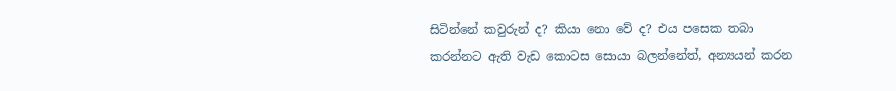සිටින්නේ කවුරුන් ද? කියා නො වේ ද? එය පසෙක තබා කරන්නට ඇති වැඩ කොටස සොයා බලන්නේත්, අන්‍යයන් කරන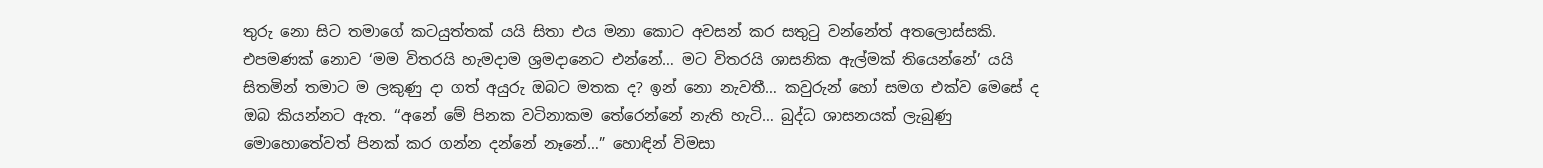තුරු නො සිට තමාගේ කටයුත්තක් යයි සිතා එය මනා කොට අවසන් කර සතුටු වන්නේත් අතලොස්සකි. එපමණක් නොව ‘මම විතරයි හැමදාම ශ්‍රමදානෙට එන්නේ… මට විතරයි ශාසනික ඇල්මක් තියෙන්නේ’ යයි සිතමින් තමාට ම ලකුණු දා ගත් අයුරු ඔබට මතක ද? ඉන් නො නැවතී… කවුරුන් හෝ සමග එක්ව මෙසේ ද ඔබ කියන්නට ඇත. ‘‘අනේ මේ පිනක වටිනාකම තේරෙන්නේ නැති හැටි… බුද්ධ ශාසනයක් ලැබුණු මොහොතේවත් පිනක් කර ගන්න දන්නේ නෑනේ…” හොඳින් විමසා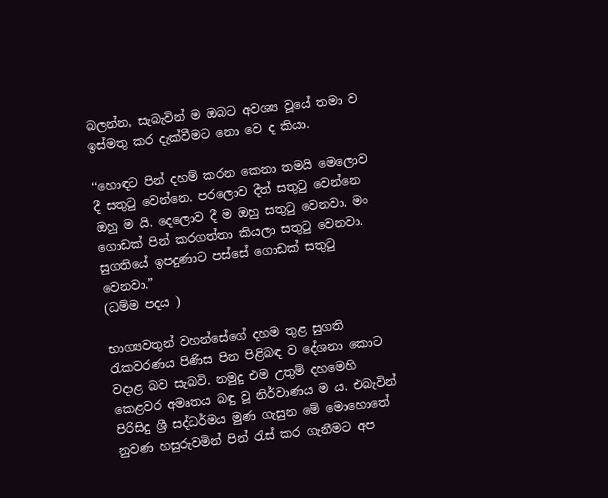බලන්න, සැබැවින් ම ඔබට අවශ්‍ය වූයේ තමා ව ඉස්මතු කර දැක්වීමට නො වෙ ද කියා.

‘‘හොඳට පින් දහම් කරන කෙනා තමයි මෙලොව දී සතුටු වෙන්නෙ. පරලොව දීත් සතුටු වෙන්නෙ ඔහු ම යි. දෙලොව දී ම ඔහු සතුටු වෙනවා. මං ගොඩක් පින් කරගත්තා කියලා සතුටු වෙනවා. සුගතියේ ඉපදුණාට පස්සේ ගොඩක් සතුටු වෙනවා.”
(ධම්ම පදය )

භාග්‍යවතුන් වහන්සේගේ දහම තුළ සුගති රැකවරණය පිණිස පින පිළිබඳ ව දේශනා කොට වදාළ බව සැබවි. නමුදු එම උතුම් දහමෙහි කෙළවර අමෘතය බඳු වූ නිර්වාණය ම ය. එබැවින් පිරිසිදු ශ්‍රී සද්ධර්මය මුණ ගැසුන මේ මොහොතේ නුවණ හසුරුවමින් පින් රැස් කර ගැනීමට අප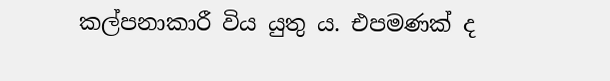කල්පනාකාරී විය යුතු ය. එපමණක් ද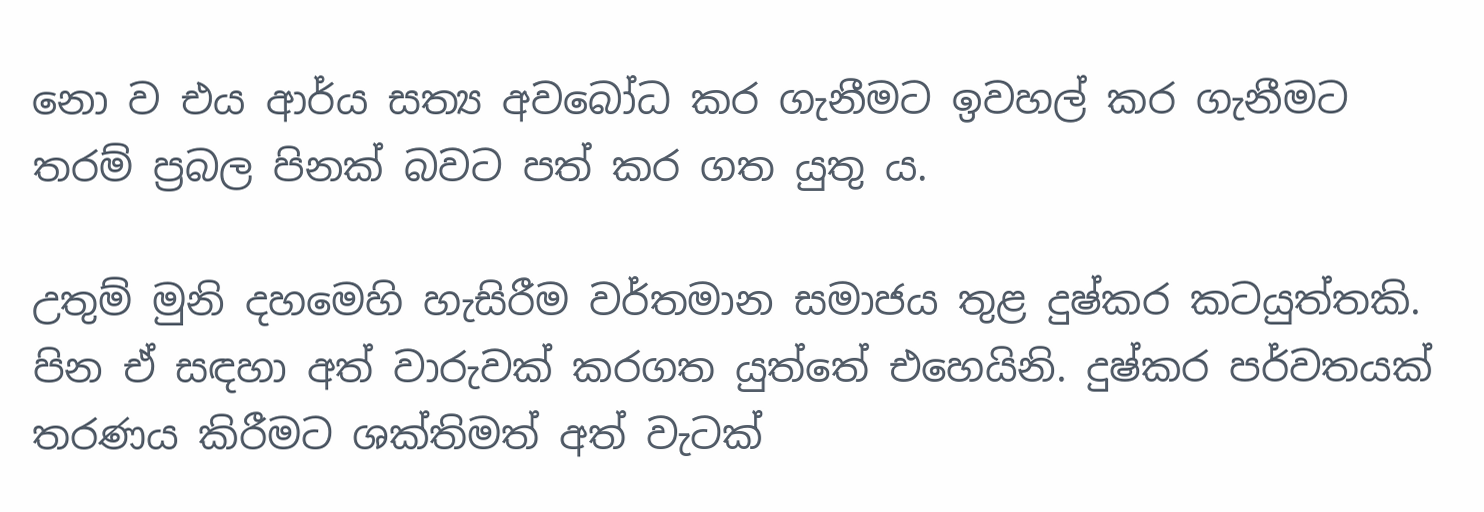නො ව එය ආර්ය සත්‍ය අවබෝධ කර ගැනීමට ඉවහල් කර ගැනීමට තරම් ප්‍රබල පිනක් බවට පත් කර ගත යුතු ය.

උතුම් මුනි දහමෙහි හැසිරීම වර්තමාන සමාජය තුළ දුෂ්කර කටයුත්තකි. පින ඒ සඳහා අත් වාරුවක් කරගත යුත්තේ එහෙයිනි. දුෂ්කර පර්වතයක් තරණය කිරීමට ශක්තිමත් අත් වැටක්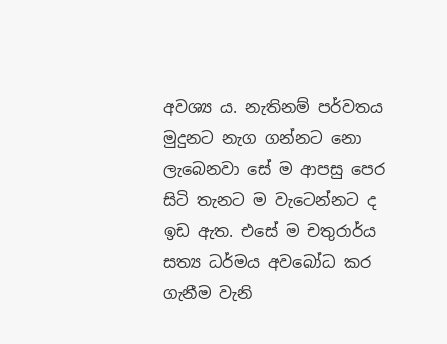අවශ්‍ය ය. නැතිනම් පර්වතය මුදුනට නැග ගන්නට නො ලැබෙනවා සේ ම ආපසු පෙර සිටි තැනට ම වැටෙන්නට ද ඉඩ ඇත. එසේ ම චතුරාර්ය සත්‍ය ධර්මය අවබෝධ කර ගැනීම වැනි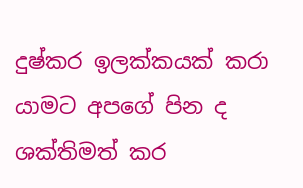දුෂ්කර ඉලක්කයක් කරා යාමට අපගේ පින ද ශක්තිමත් කර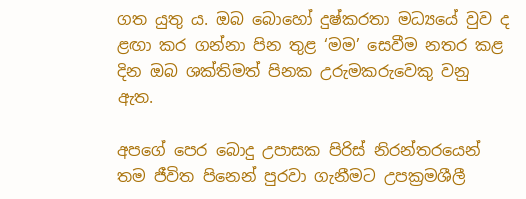ගත යුතු ය. ඔබ බොහෝ දුෂ්කරතා මධ්‍යයේ වුව ද ළඟා කර ගන්නා පින තුළ ‘මම’ සෙවීම නතර කළ දින ඔබ ශක්තිමත් පිනක උරුමකරුවෙකු වනු ඇත.

අපගේ පෙර බොදු උපාසක පිරිස් නිරන්තරයෙන් තම ජීවිත පිනෙන් පුරවා ගැනීමට උපක්‍රමශීලී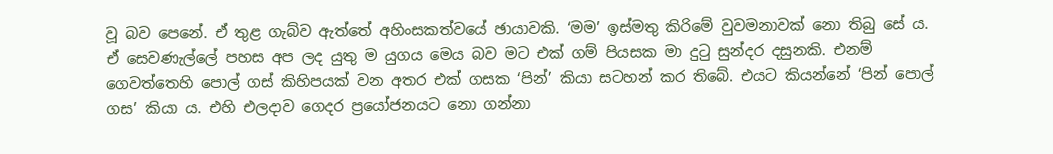වූ බව පෙනේ. ඒ තුළ ගැබ්ව ඇත්තේ අහිංසකත්වයේ ඡායාවකි. ‘මම’ ඉස්මතු කිරිමේ වුවමනාවක් නො තිබු සේ ය. ඒ සෙවණැල්ලේ පහස අප ලද යුතු ම යුගය මෙය බව මට එක් ගම් පියසක මා දුටු සුන්දර දසුනකි. එනම් ගෙවත්තෙහි පොල් ගස් කිහිපයක් වන අතර එක් ගසක ‘පින්’ කියා සටහන් කර තිබේ. එයට කියන්නේ ‘පින් පොල් ගස’ කියා ය. එහි එලදාව ගෙදර ප්‍රයෝජනයට නො ගන්නා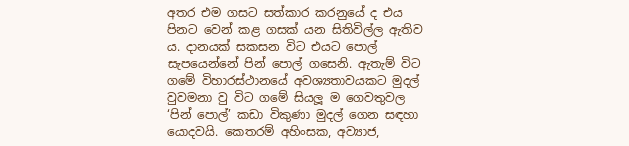අතර එම ගසට සත්කාර කරනුයේ ද එය පිනට වෙන් කළ ගසක් යන සිතිවිල්ල ඇතිව ය. දානයක් සකසන විට එයට පොල් සැපයෙන්නේ පින් පොල් ගසෙනි. ඇතැම් විට ගමේ විහාරස්ථානයේ අවශ්‍යතාවයකට මුදල් වුවමනා වු විට ගමේ සියලූ ම ගෙවතුවල ‘පින් පොල්’ කඩා විකුණා මුදල් ගෙන සඳහා යොදවයි. කෙතරම් අහිංසක, අව්‍යාජ,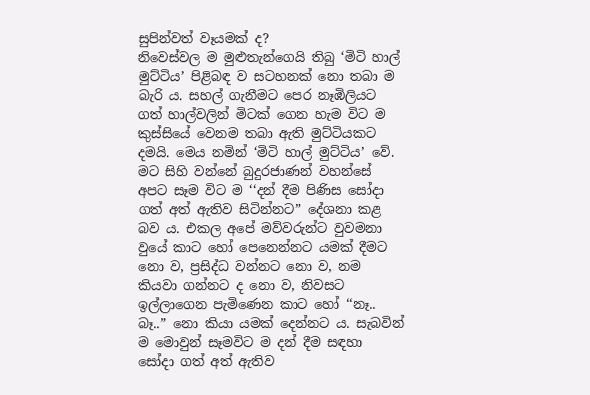සුපින්වත් වෑයමක් ද?
නිවෙස්වල ම මුළුතැන්ගෙයි තිබු ‘මිටි හාල් මුට්ටිය’ පිළිබඳ ව සටහනක් නො තබා ම බැරි ය. සහල් ගැනීමට පෙර නෑඹිලියට ගත් හාල්වලින් මිටක් ගෙන හැම විට ම කුස්සියේ වෙනම තබා ඇති මුට්ටියකට දමයි. මෙය නමින් ‘මිටි හාල් මුට්ටිය’ වේ. මට සිහි වන්නේ බුදුරජාණන් වහන්සේ අපට සෑම විට ම ‘‘දන් දීම පිණිස සෝදා ගත් අත් ඇතිව සිටින්නට” දේශනා කළ බව ය. එකල අපේ මව්වරුන්ට වුවමනා වුයේ කාට හෝ පෙනෙන්නට යමක් දීමට නො ව, ප්‍රසිද්ධ වන්නට නො ව, නම කියවා ගන්නට ද නො ව, නිවසට ඉල්ලාගෙන පැමිණෙන කාට හෝ ‘‘නෑ.. බෑ..” නො කියා යමක් දෙන්නට ය. සැබවින් ම මොවුන් සෑමවිට ම දන් දීම සඳහා සෝදා ගත් අත් ඇතිව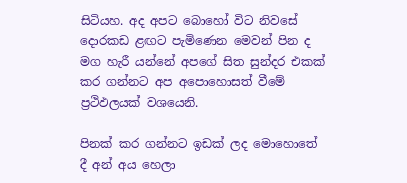සිටියහ. අද අපට බොහෝ විට නිවසේ දොරකඩ ළඟට පැමිණෙන මෙවන් පින ද මග හැරී යන්නේ අපගේ සිත සුන්දර එකක් කර ගන්නට අප අපොහොසත් වීමේ ප්‍රථිඵලයක් වශයෙනි.

පිනක් කර ගන්නට ඉඩක් ලද මොහොතේ දී අන් අය හෙලා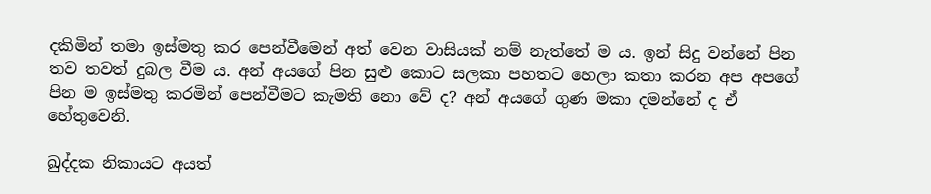දකිමින් තමා ඉස්මතු කර පෙන්වීමෙන් අත් වෙන වාසියක් නම් නැත්තේ ම ය. ඉන් සිදු වන්නේ පින තව තවත් දුබල වීම ය. අන් අයගේ පින සුළු කොට සලකා පහතට හෙලා කතා කරන අප අපගේ පින ම ඉස්මතු කරමින් පෙන්වීමට කැමති නො වේ ද? අන් අයගේ ගුණ මකා දමන්නේ ද ඒ හේතුවෙනි.

ඛුද්දක නිකායට අයත්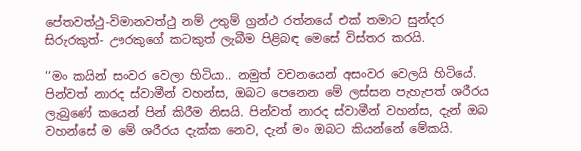පේතවත්ථු-විමානවත්ථු නම් උතුම් ග්‍රන්ථ රත්නයේ එක් තමාට සුන්දර සිරුරකුත්- ඌරකුගේ කටකුත් ලැබීම පිළිබඳ මෙසේ විස්තර කරයි.

‘‘මං කයින් සංවර වෙලා හිටියා.. නමුත් වචනයෙන් අසංවර වෙලයි හිටියේ. පින්වත් නාරද ස්වාමීන් වහන්ස, ඔබට පෙනෙන මේ ලස්සන පැහැපත් ශරීරය ලැබුණේ කයෙන් පින් කිරීම නිසයි. පින්වත් නාරද ස්වාමීන් වහන්ස, දැන් ඔබ වහන්සේ ම මේ ශරීරය දැක්ක නෙව, දැන් මං ඔබට කියන්නේ මේකයි.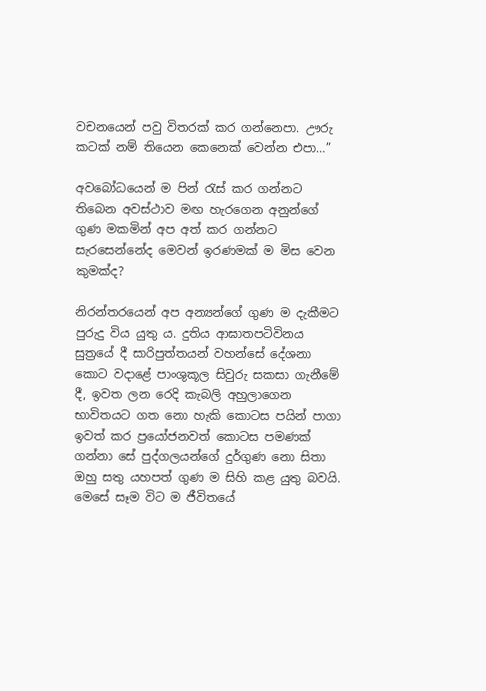වචනයෙන් පවු විතරක් කර ගන්නෙපා. ඌරු කටක් නම් තියෙන කෙනෙක් වෙන්න එපා…”

අවබෝධයෙන් ම පින් රැස් කර ගන්නට තිබෙන අවස්ථාව මඟ හැරගෙන අනුන්ගේ ගුණ මකමින් අප අත් කර ගන්නට සැරසෙන්නේද මෙවන් ඉරණමක් ම මිස වෙන කුමක්ද?

නිරන්තරයෙන් අප අන්‍යන්ගේ ගුණ ම දැකීමට පුරුදු විය යුතු ය. දුතිය ආඝාතපටිවිනය සුත්‍රයේ දී සාරිපුත්තයන් වහන්සේ දේශනා කොට වදාළේ පාංශුකූල සිවුරු සකසා ගැනීමේ දී, ඉවත ලන රෙදි කැබලි අහුලාගෙන භාවිතයට ගත නො හැකි කොටස පයින් පාගා ඉවත් කර ප්‍රයෝජනවත් කොටස පමණක් ගන්නා සේ පුද්ගලයන්ගේ දුර්ගුණ නො සිතා ඔහු සතු යහපත් ගුණ ම සිහි කළ යුතු බවයි. මෙසේ සෑම විට ම ජීවිතයේ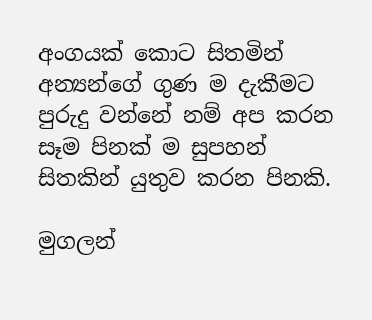අංගයක් කොට සිතමින් අන්‍යන්ගේ ගුණ ම දැකීමට පුරුදු වන්නේ නම් අප කරන සෑම පිනක් ම සුපහන් සිතකින් යුතුව කරන පිනකි.

මුගලන්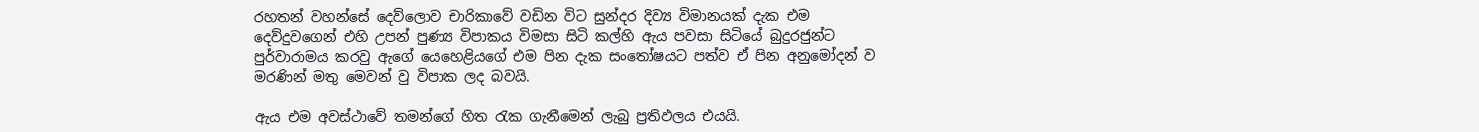රහතන් වහන්සේ දෙව්ලොව චාරිකාවේ වඩින විට සුන්දර දිව්‍ය විමානයක් දැක එම දෙව්දුවගෙන් එහි උපන් පුණ්‍ය විපාකය විමසා සිටි කල්හි ඇය පවසා සිටියේ බුදුරජුන්ට පුර්වාරාමය කරවු ඇගේ යෙහෙළියගේ එම පින දැක සංතෝෂයට පත්ව ඒ පින අනුමෝදන් ව මරණින් මතු මෙවන් වු විපාක ලද බවයි.

ඇය එම අවස්ථාවේ තමන්ගේ හිත රැක ගැනීමෙන් ලැබු ප්‍රතිඵලය එයයි.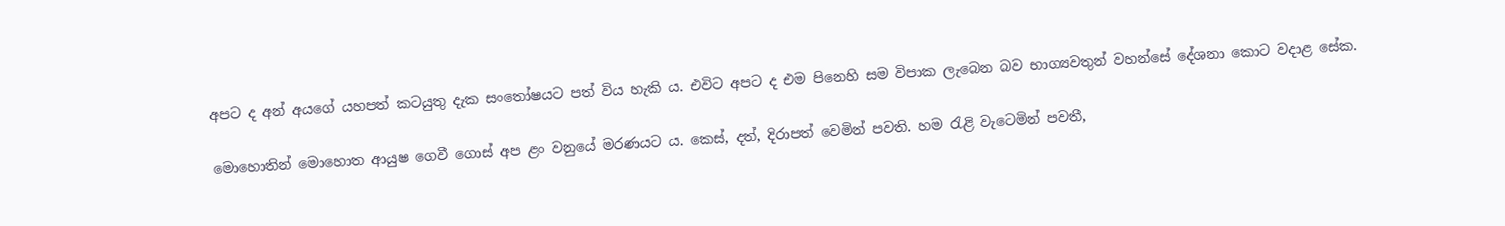අපට ද අන් අයගේ යහපත් කටයුතු දැක සංතෝෂයට පත් විය හැකි ය. එවිට අපට ද එම පිනෙහි සම විපාක ලැබෙන බව භාග්‍යවතුන් වහන්සේ දේශනා කොට වදාළ සේක.

මොහොතින් මොහොත ආයුෂ ගෙවී ගොස් අප ළං වනුයේ මරණයට ය. කෙස්, දත්, දිරාපත් වෙමින් පවති. හම රැළි වැටෙමින් පවතී,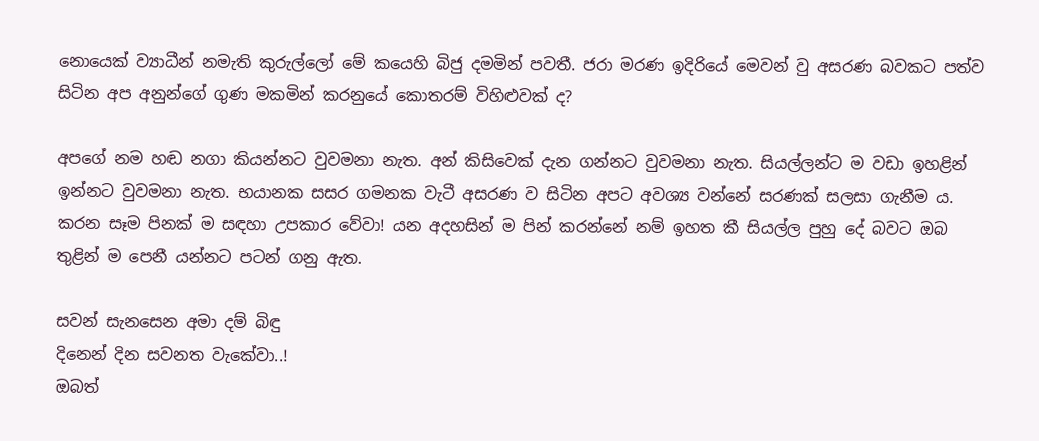නොයෙක් ව්‍යාධීන් නමැති කුරුල්ලෝ මේ කයෙහි බිජු දමමින් පවතී. ජරා මරණ ඉදිරියේ මෙවන් වු අසරණ බවකට පත්ව සිටින අප අනුන්ගේ ගුණ මකමින් කරනුයේ කොතරම් විහිළුවක් ද?

අපගේ නම හඬ නගා කියන්නට වුවමනා නැත. අන් කිසිවෙක් දැන ගන්නට වුවමනා නැත. සියල්ලන්ට ම වඩා ඉහළින් ඉන්නට වුවමනා නැත. භයානක සසර ගමනක වැටී අසරණ ව සිටින අපට අවශ්‍ය වන්නේ සරණක් සලසා ගැනීම ය. කරන සෑම පිනක් ම සඳහා උපකාර වේවා! යන අදහසින් ම පින් කරන්නේ නම් ඉහත කී සියල්ල පුහු දේ බවට ඔබ තුළින් ම පෙනී යන්නට පටන් ගනු ඇත.

සවන් සැනසෙන අමා දම් බිඳු
දිනෙන් දින සවනත වැකේවා..!
ඔබත්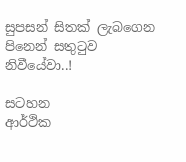සුපසන් සිතක් ලැබගෙන
පිනෙන් සතුටුව නිවීයේවා..!

සටහන
ආර්ථික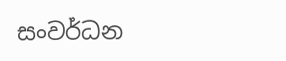සංවර්ධන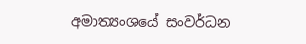අමාත්‍යංශයේ සංවර්ධන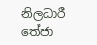නිලධාරී
තේජා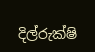දිල්රුක්ෂි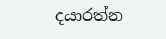දයාරත්න